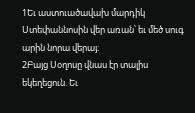1Եւ աստուածավախ մարդիկ Ստեփաննոսին վեր առան՝ եւ մեծ սուգ արին նորա վերայ։
2Բայց Սօղոսը վնաս էր տալիս եկեղեցուն. Եւ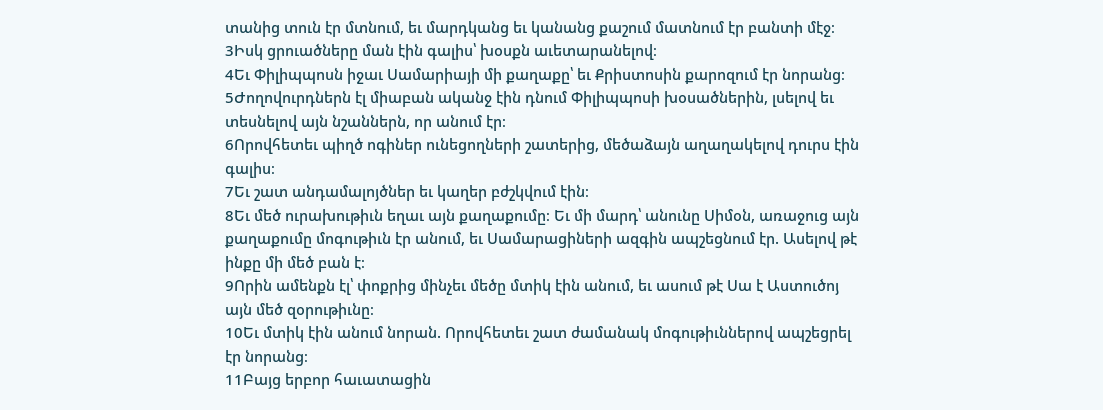տանից տուն էր մտնում, եւ մարդկանց եւ կանանց քաշում մատնում էր բանտի մէջ։
3Իսկ ցրուածները ման էին գալիս՝ խօսքն աւետարանելով։
4Եւ Փիլիպպոսն իջաւ Սամարիայի մի քաղաքը՝ եւ Քրիստոսին քարոզում էր նորանց։
5Ժողովուրդներն էլ միաբան ականջ էին դնում Փիլիպպոսի խօսածներին, լսելով եւ տեսնելով այն նշաններն, որ անում էր։
6Որովհետեւ պիղծ ոգիներ ունեցողների շատերից, մեծաձայն աղաղակելով դուրս էին գալիս։
7Եւ շատ անդամալոյծներ եւ կաղեր բժշկվում էին։
8Եւ մեծ ուրախութիւն եղաւ այն քաղաքումը։ Եւ մի մարդ՝ անունը Սիմօն, առաջուց այն քաղաքումը մոգութիւն էր անում, եւ Սամարացիների ազգին ապշեցնում էր. Ասելով թէ ինքը մի մեծ բան է։
9Որին ամենքն էլ՝ փոքրից մինչեւ մեծը մտիկ էին անում, եւ ասում թէ Սա է Աստուծոյ այն մեծ զօրութիւնը։
10Եւ մտիկ էին անում նորան. Որովհետեւ շատ ժամանակ մոգութիւններով ապշեցրել էր նորանց։
11Բայց երբոր հաւատացին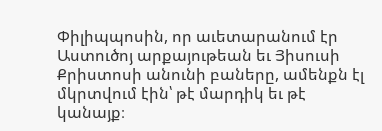Փիլիպպոսին, որ աւետարանում էր Աստուծոյ արքայութեան եւ Յիսուսի Քրիստոսի անունի բաները, ամենքն էլ մկրտվում էին՝ թէ մարդիկ եւ թէ կանայք։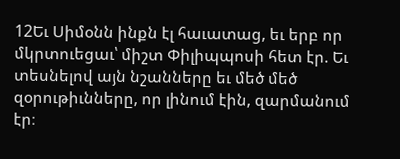12Եւ Սիմօնն ինքն էլ հաւատաց, եւ երբ որ մկրտուեցաւ՝ միշտ Փիլիպպոսի հետ էր. Եւ տեսնելով այն նշանները եւ մեծ մեծ զօրութիւնները, որ լինում էին, զարմանում էր։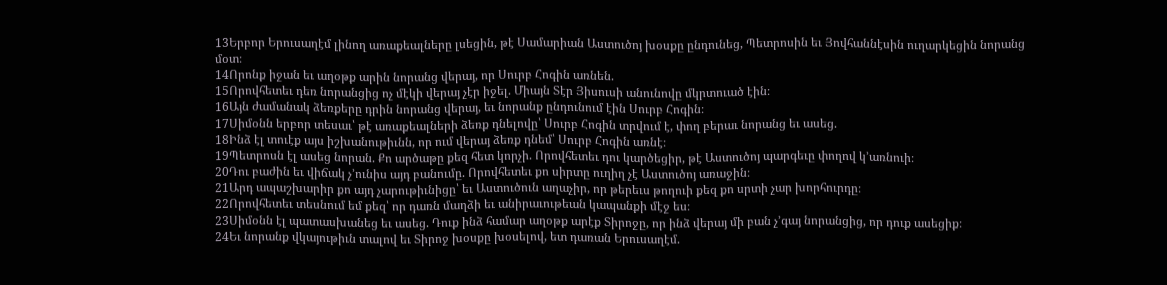13Երբոր Երուսաղէմ լինող առաքեալները լսեցին, թէ Սամարիան Աստուծոյ խօսքը ընդունեց, Պետրոսին եւ Յովհաննէսին ուղարկեցին նորանց մօտ։
14Որոնք իջան եւ աղօթք արին նորանց վերայ, որ Սուրբ Հոգին առնեն.
15Որովհետեւ դեռ նորանցից ոչ մէկի վերայ չէր իջել. Միայն Տէր Յիսուսի անունովը մկրտուած էին։
16Այն ժամանակ ձեռքերը դրին նորանց վերայ, եւ նորանք ընդունում էին Սուրբ Հոգին։
17Սիմօնն երբոր տեսաւ՝ թէ առաքեալների ձեռք դնելովը՝ Սուրբ Հոգին տրվում է, փող բերաւ նորանց եւ ասեց.
18Ինձ էլ տուէք այս իշխանութիւնն, որ ում վերայ ձեռք դնեմ՝ Սուրբ Հոգին առնէ։
19Պետրոսն էլ ասեց նորան. Քո արծաթը քեզ հետ կորչի. Որովհետեւ դու կարծեցիր, թէ Աստուծոյ պարգեւը փողով կ’առնուի։
20Դու բաժին եւ վիճակ չ’ունիս այդ բանումը. Որովհետեւ քո սիրտը ուղիղ չէ Աստուծոյ առաջին։
21Արդ ապաշխարիր քո այդ չարութիւնիցը՝ եւ Աստուծուն աղաչիր, որ թերեւս թողուի քեզ քո սրտի չար խորհուրդը։
22Որովհետեւ տեսնում եմ քեզ՝ որ դառն մաղձի եւ անիրաւութեան կապանքի մէջ ես։
23Սիմօնն էլ պատասխանեց եւ ասեց. Դուք ինձ համար աղօթք արէք Տիրոջը, որ ինձ վերայ մի բան չ’գայ նորանցից, որ դուք ասեցիք։
24Եւ նորանք վկայութիւն տալով եւ Տիրոջ խօսքը խօսելով, ետ դառան Երուսաղէմ.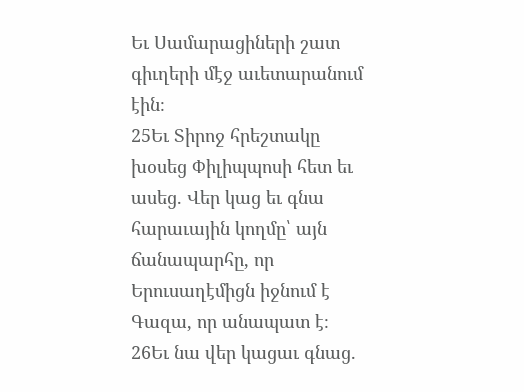Եւ Սամարացիների շատ գիւղերի մէջ աւետարանում էին։
25Եւ Տիրոջ հրեշտակը խօսեց Փիլիպպոսի հետ եւ ասեց. Վեր կաց եւ գնա հարաւային կողմը՝ այն ճանապարհը, որ Երուսաղէմիցն իջնում է Գազա, որ անապատ է։
26Եւ նա վեր կացաւ գնաց.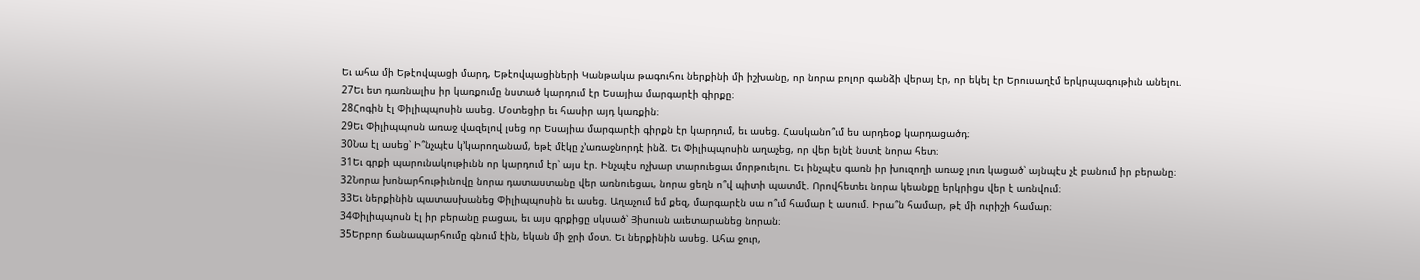Եւ ահա մի Եթէովպացի մարդ, Եթէովպացիների Կանթակա թագուհու ներքինի մի իշխանը, որ նորա բոլոր գանձի վերայ էր, որ եկել էր Երուսաղէմ երկրպագութիւն անելու.
27Եւ ետ դառնալիս իր կառքումը նստած կարդում էր Եսայիա մարգարէի գիրքը։
28Հոգին էլ Փիլիպպոսին ասեց. Մօտեցիր եւ հասիր այդ կառքին։
29Եւ Փիլիպպոսն առաջ վազելով լսեց որ Եսայիա մարգարէի գիրքն էր կարդում, եւ ասեց. Հասկանո՞ւմ ես արդեօք կարդացածդ։
30Նա էլ ասեց՝ Ի՞նչպէս կ’կարողանամ, եթէ մէկը չ’առաջնորդէ ինձ. Եւ Փիլիպպոսին աղաչեց, որ վեր ելնէ նստէ նորա հետ։
31Եւ գրքի պարունակութիւնն որ կարդում էր՝ այս էր. Ինչպէս ոչխար տարուեցաւ մորթուելու. Եւ ինչպէս գառն իր խուզողի առաջ լուռ կացած՝ այնպէս չէ բանում իր բերանը։
32Նորա խոնարհութիւնովը նորա դատաստանը վեր առնուեցաւ, նորա ցեղն ո՞վ պիտի պատմէ. Որովհետեւ նորա կեանքը երկրիցս վեր է առնվում։
33Եւ ներքինին պատասխանեց Փիլիպպոսին եւ ասեց. Աղաչում եմ քեզ, մարգարէն սա ո՞ւմ համար է ասում. Իրա՞ն համար, թէ մի ուրիշի համար։
34Փիլիպպոսն էլ իր բերանը բացաւ, եւ այս գրքիցը սկսած՝ Յիսուսն աւետարանեց նորան։
35Երբոր ճանապարհումը գնում էին, եկան մի ջրի մօտ. Եւ ներքինին ասեց. Ահա ջուր,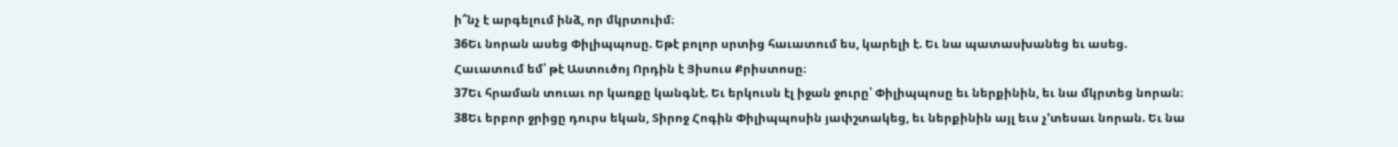ի՞նչ է արգելում ինձ, որ մկրտուիմ։
36Եւ նորան ասեց Փիլիպպոսը. Եթէ բոլոր սրտից հաւատում ես, կարելի է. Եւ նա պատասխանեց եւ ասեց. Հաւատում եմ՝ թէ Աստուծոյ Որդին է Յիսուս Քրիստոսը։
37Եւ հրաման տուաւ որ կառքը կանգնէ. Եւ երկուսն էլ իջան ջուրը՝ Փիլիպպոսը եւ ներքինին, եւ նա մկրտեց նորան։
38Եւ երբոր ջրիցը դուրս եկան, Տիրոջ Հոգին Փիլիպպոսին յափշտակեց, եւ ներքինին այլ եւս չ’տեսաւ նորան. Եւ նա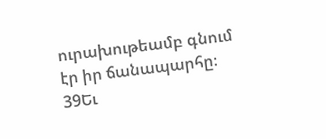ուրախութեամբ գնում էր իր ճանապարհը։
39Եւ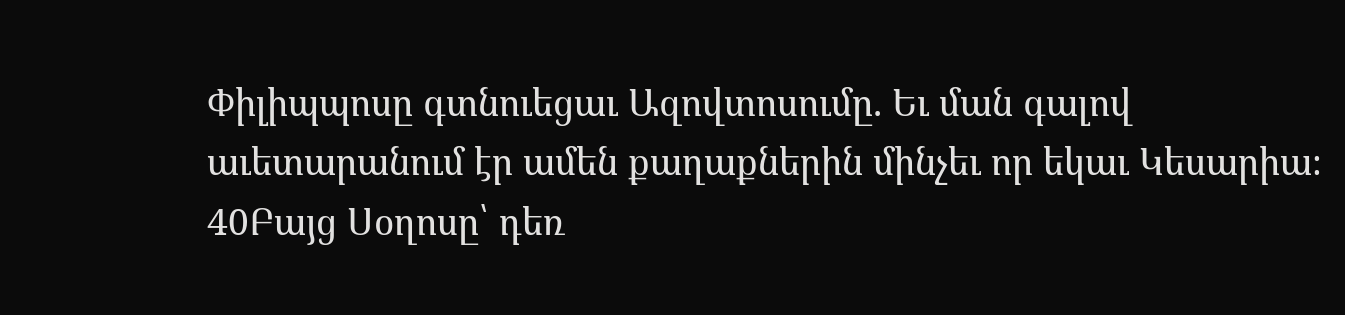Փիլիպպոսը գտնուեցաւ Ազովտոսումը. Եւ ման գալով աւետարանում էր ամեն քաղաքներին մինչեւ որ եկաւ Կեսարիա։
40Բայց Սօղոսը՝ դեռ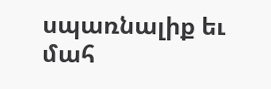սպառնալիք եւ մահ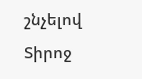շնչելով Տիրոջ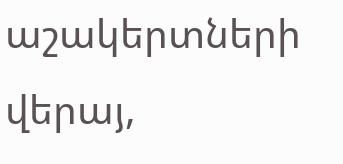աշակերտների վերայ,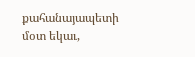քահանայապետի մօտ եկաւ,